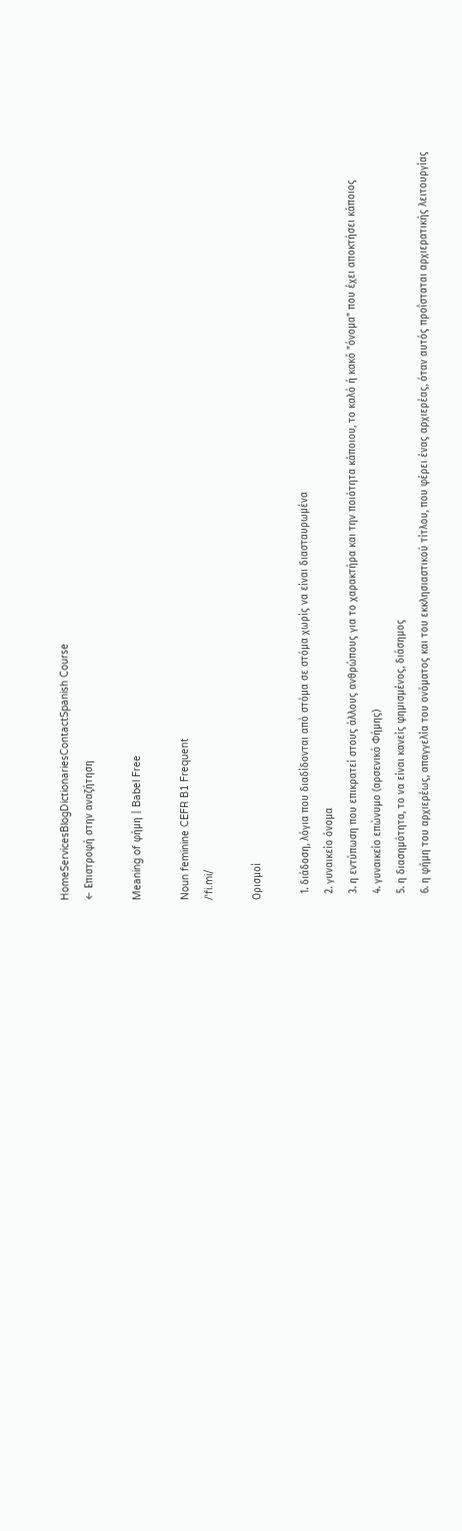HomeServicesBlogDictionariesContactSpanish Course
← Επιστροφή στην αναζήτηση

Meaning of φήμη | Babel Free

Noun feminine CEFR B1 Frequent
/ˈfi.mi/

Ορισμοί

  1. διάδοση, λόγια που διαδίδονται από στόμα σε στόμα χωρίς να είναι διασταυρωμένα
  2. γυναικείο όνομα
  3. η εντύπωση που επικρατεί στους άλλους ανθρώπους για το χαρακτήρα και την ποιότητα κάποιου, το καλό ή κακό "όνομα" που έχει αποκτήσει κάποιος
  4. γυναικείο επώνυμο (αρσενικό Φήμης)
  5. η διασημότητα, το να είναι κανείς φημισμένος, διάσημος
  6. η φήμη του αρχιερέως, απαγγελία του ονόματος και του εκκλησιαστικού τίτλου, που φέρει ένας αρχιερέας, όταν αυτός προΐσταται αρχιερατικής λειτουργίας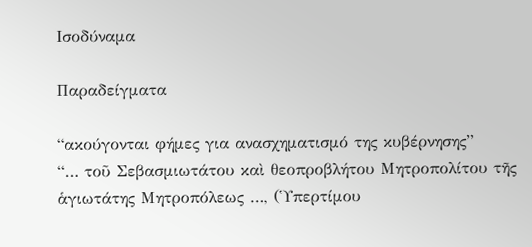Ισοδύναμα

Παραδείγματα

“ακούγονται φήμες για ανασχηματισμό της κυβέρνησης”
“… τοῦ Σεβασμιωτάτου καὶ θεοπροβλήτου Μητροπολίτου τῆς ἁγιωτάτης Μητροπόλεως …, (Ὑπερτίμου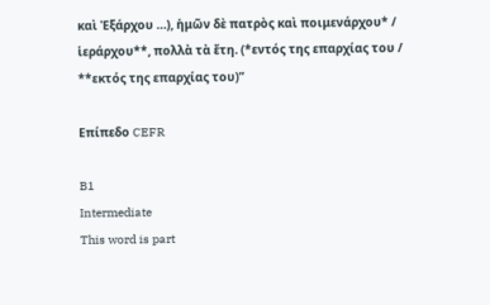καὶ Ἐξάρχου …), ἡμῶν δὲ πατρὸς καὶ ποιμενάρχου* / ἱεράρχου**, πολλὰ τὰ ἔτη. (*εντός της επαρχίας του / **εκτός της επαρχίας του)”

Επίπεδο CEFR

B1
Intermediate
This word is part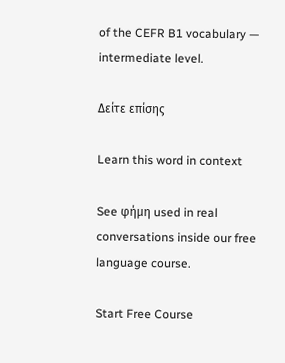of the CEFR B1 vocabulary — intermediate level.

Δείτε επίσης

Learn this word in context

See φήμη used in real conversations inside our free language course.

Start Free Course